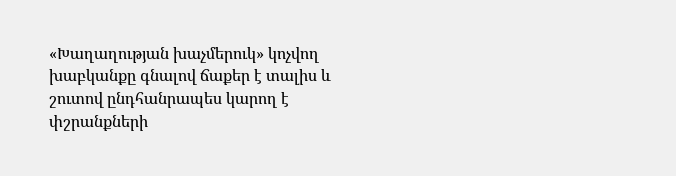«Խաղաղության խաչմերուկ» կոչվող խաբկանքը գնալով ճաքեր է տալիս և շուտով ընդհանրապես կարող է փշրանքների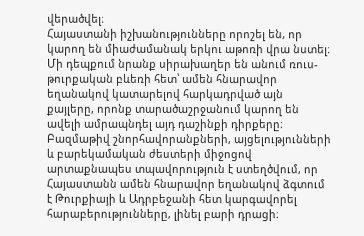վերածվել։
Հայաստանի իշխանությունները որոշել են, որ կարող են միաժամանակ երկու աթոռի վրա նստել։ Մի դեպքում նրանք սիրախաղեր են անում ռուս-թուրքական բևեռի հետ՝ ամեն հնարավոր եղանակով կատարելով հարկադրված այն քայլերը, որոնք տարածաշրջանում կարող են ավելի ամրապնդել այդ դաշինքի դիրքերը։
Բազմաթիվ շնորհավորանքների, այցելությունների և բարեկամական ժեստերի միջոցով արտաքնապես տպավորություն է ստեղծվում, որ Հայաստանն ամեն հնարավոր եղանակով ձգտում է Թուրքիայի և Ադրբեջանի հետ կարգավորել հարաբերությունները, լինել բարի դրացի։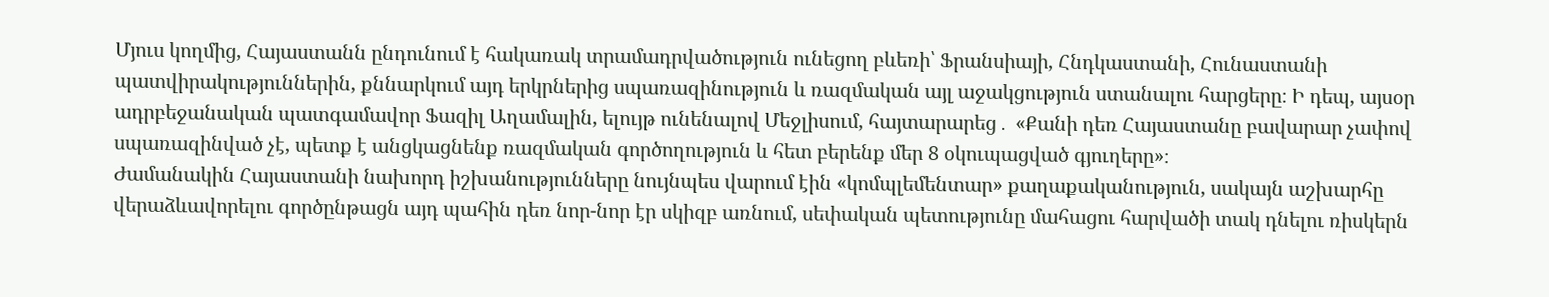Մյուս կողմից, Հայաստանն ընդունում է հակառակ տրամադրվածություն ունեցող բևեռի՝ Ֆրանսիայի, Հնդկաստանի, Հունաստանի պատվիրակություններին, քննարկում այդ երկրներից սպառազինություն և ռազմական այլ աջակցություն ստանալու հարցերը։ Ի դեպ, այսօր ադրբեջանական պատգամավոր Ֆազիլ Աղամալին, ելույթ ունենալով Մեջլիսում, հայտարարեց․ «Քանի դեռ Հայաստանը բավարար չափով սպառազինված չէ, պետք է անցկացնենք ռազմական գործողություն և հետ բերենք մեր 8 օկուպացված գյուղերը»։
Ժամանակին Հայաստանի նախորդ իշխանությունները նույնպես վարում էին «կոմպլեմենտար» քաղաքականություն, սակայն աշխարհը վերաձևավորելու գործընթացն այդ պահին դեռ նոր-նոր էր սկիզբ առնում, սեփական պետությունը մահացու հարվածի տակ դնելու ռիսկերն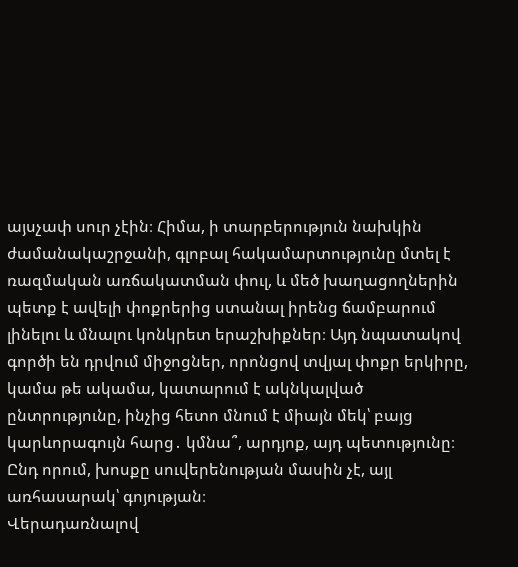այսչափ սուր չէին։ Հիմա, ի տարբերություն նախկին ժամանակաշրջանի, գլոբալ հակամարտությունը մտել է ռազմական առճակատման փուլ, և մեծ խաղացողներին պետք է ավելի փոքրերից ստանալ իրենց ճամբարում լինելու և մնալու կոնկրետ երաշխիքներ։ Այդ նպատակով գործի են դրվում միջոցներ, որոնցով տվյալ փոքր երկիրը, կամա թե ակամա, կատարում է ակնկալված ընտրությունը, ինչից հետո մնում է միայն մեկ՝ բայց կարևորագույն հարց․ կմնա՞, արդյոք, այդ պետությունը։ Ընդ որում, խոսքը սուվերենության մասին չէ, այլ առհասարակ՝ գոյության։
Վերադառնալով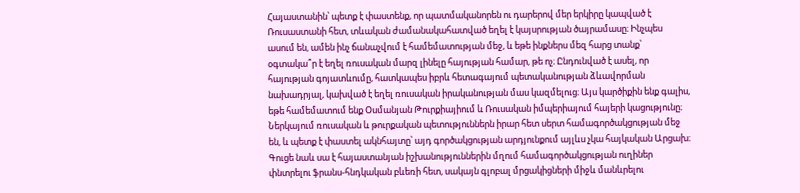Հայաստանին՝ պետք է փաստենք, որ պատմականորեն ու դարերով մեր երկիրը կապված է Ռուսաստանի հետ, տևական ժամանակահատված եղել է կայսրության ծայրամասը։ Ինչպես ասում են, ամեն ինչ ճանաչվում է համեմատության մեջ, և եթե ինքներս մեզ հարց տանք՝ օգտակա՞ր է եղել ռուսական մարզ լինելը հայության համար, թե ոչ։ Ընդունված է ասել, որ հայության գոյատևումը, հատկապես իբրև հետագայում պետականության ձևավորման նախադրյալ, կախված է եղել ռուսական իրականության մաս կազմելուց։ Այս կարծիքին ենք գալիս, եթե համեմատում ենք Օսմանյան Թուրքիայիում և Ռուսական իմպերիայում հայերի կացությունը։
Ներկայում ռուսական և թուրքական պետություններն իրար հետ սերտ համագործակցության մեջ են, և պետք է փաստել ակնհայտը՝ այդ գործակցության արդյունքում այլևս չկա հայկական Արցախ։ Գուցե նաև սա է հայաստանյան իշխանություններին մղում համագործակցության ուղիներ փնտրելու ֆրանս-հնդկական բևեռի հետ, սակայն գլոբալ մրցակիցների միջև մանևրելու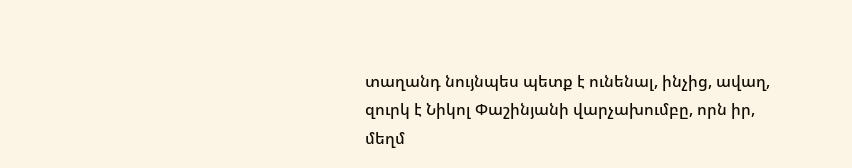տաղանդ նույնպես պետք է ունենալ, ինչից, ավաղ, զուրկ է Նիկոլ Փաշինյանի վարչախումբը, որն իր, մեղմ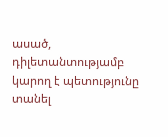ասած, դիլետանտությամբ կարող է պետությունը տանել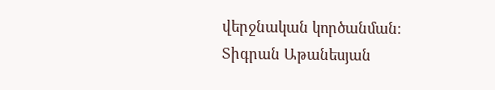վերջնական կործանման։
Տիգրան Աթանեսյան